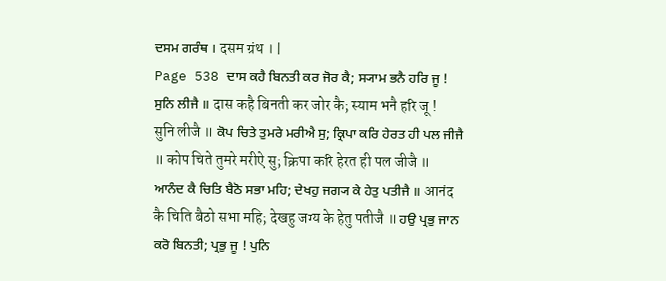ਦਸਮ ਗਰੰਥ । दसम ग्रंथ । |
Page 538 ਦਾਸ ਕਹੈ ਬਿਨਤੀ ਕਰ ਜੋਰ ਕੈ; ਸ੍ਯਾਮ ਭਨੈ ਹਰਿ ਜੂ ! ਸੁਨਿ ਲੀਜੈ ॥ दास कहै बिनती कर जोर कै; स्याम भनै हरि जू ! सुनि लीजै ॥ ਕੋਪ ਚਿਤੇ ਤੁਮਰੇ ਮਰੀਐ ਸੁ; ਕ੍ਰਿਪਾ ਕਰਿ ਹੇਰਤ ਹੀ ਪਲ ਜੀਜੈ ॥ कोप चिते तुमरे मरीऐ सु; क्रिपा करि हेरत ही पल जीजै ॥ ਆਨੰਦ ਕੈ ਚਿਤਿ ਬੈਠੋ ਸਭਾ ਮਹਿ; ਦੇਖਹੁ ਜਗ੍ਯ ਕੇ ਹੇਤੁ ਪਤੀਜੈ ॥ आनंद कै चिति बैठो सभा महि; देखहु जग्य के हेतु पतीजै ॥ ਹਉ ਪ੍ਰਭੁ ਜਾਨ ਕਰੋ ਬਿਨਤੀ; ਪ੍ਰਭੁ ਜੂ ! ਪੁਨਿ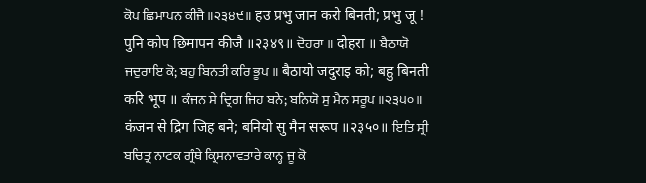ਕੋਪ ਛਿਮਾਪਨ ਕੀਜੈ ॥੨੩੪੯॥ हउ प्रभु जान करो बिनती; प्रभु जू ! पुनि कोप छिमापन कीजै ॥२३४९॥ ਦੋਹਰਾ ॥ दोहरा ॥ ਬੈਠਾਯੋ ਜਦੁਰਾਇ ਕੋ; ਬਹੁ ਬਿਨਤੀ ਕਰਿ ਭੂਪ ॥ बैठायो जदुराइ को; बहु बिनती करि भूप ॥ ਕੰਜਨ ਸੇ ਦ੍ਰਿਗ ਜਿਹ ਬਨੇ; ਬਨਿਯੋ ਸੁ ਮੈਨ ਸਰੂਪ ॥੨੩੫੦॥ कंजन से द्रिग जिह बने; बनियो सु मैन सरूप ॥२३५०॥ ਇਤਿ ਸ੍ਰੀ ਬਚਿਤ੍ਰ ਨਾਟਕ ਗ੍ਰੰਥੇ ਕ੍ਰਿਸਨਾਵਤਾਰੇ ਕਾਨ੍ਹ ਜੂ ਕੋ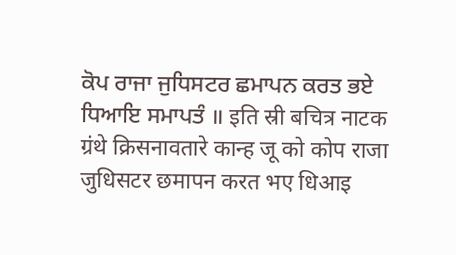ਕੋਪ ਰਾਜਾ ਜੁਧਿਸਟਰ ਛਮਾਪਨ ਕਰਤ ਭਏ ਧਿਆਇ ਸਮਾਪਤੰ ॥ इति स्री बचित्र नाटक ग्रंथे क्रिसनावतारे कान्ह जू को कोप राजा जुधिसटर छमापन करत भए धिआइ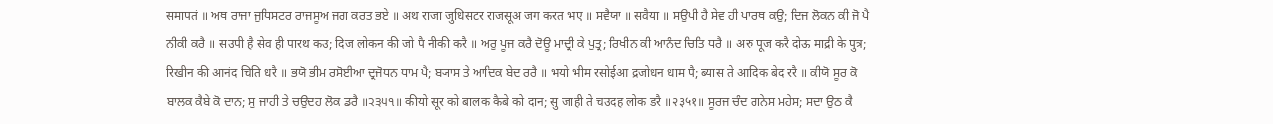समापतं ॥ ਅਥ ਰਾਜਾ ਜੁਧਿਸਟਰ ਰਾਜਸੂਅ ਜਗ ਕਰਤ ਭਏ ॥ अथ राजा जुधिसटर राजसूअ जग करत भए ॥ ਸਵੈਯਾ ॥ सवैया ॥ ਸਉਪੀ ਹੈ ਸੇਵ ਹੀ ਪਾਰਥ ਕਉ; ਦਿਜ ਲੋਕਨ ਕੀ ਜੋ ਪੈ ਨੀਕੀ ਕਰੈ ॥ सउपी है सेव ही पारथ कउ; दिज लोकन की जो पै नीकी करै ॥ ਅਰੁ ਪੂਜ ਕਰੈ ਦੋਊ ਮਾਦ੍ਰੀ ਕੇ ਪੁਤ੍ਰ; ਰਿਖੀਨ ਕੀ ਆਨੰਦ ਚਿਤਿ ਧਰੈ ॥ अरु पूज करै दोऊ माद्री के पुत्र; रिखीन की आनंद चिति धरै ॥ ਭਯੋ ਭੀਮ ਰਸੋਈਆ ਦ੍ਰਜੋਧਨ ਧਾਮ ਪੈ; ਬ੍ਯਾਸ ਤੇ ਆਦਿਕ ਬੇਦ ਰਰੈ ॥ भयो भीम रसोईआ द्रजोधन धाम पै; ब्यास ते आदिक बेद ररै ॥ ਕੀਯੋ ਸੂਰ ਕੋ ਬਾਲਕ ਕੈਬੇ ਕੋ ਦਾਨ; ਸੁ ਜਾਹੀ ਤੇ ਚਉਦਹ ਲੋਕ ਡਰੈ ॥੨੩੫੧॥ कीयो सूर को बालक कैबे को दान; सु जाही ते चउदह लोक डरै ॥२३५१॥ ਸੂਰਜ ਚੰਦ ਗਨੇਸ ਮਹੇਸ; ਸਦਾ ਉਠ ਕੈ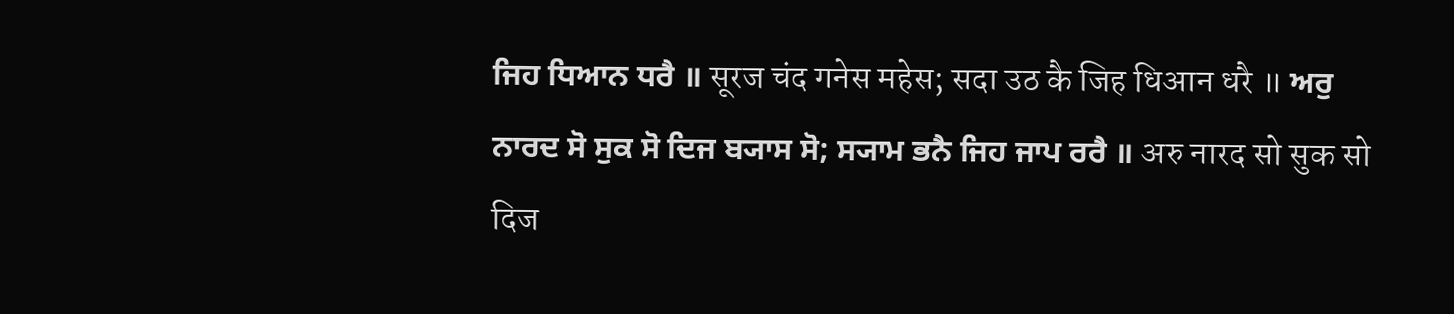ਜਿਹ ਧਿਆਨ ਧਰੈ ॥ सूरज चंद गनेस महेस; सदा उठ कै जिह धिआन धरै ॥ ਅਰੁ ਨਾਰਦ ਸੋ ਸੁਕ ਸੋ ਦਿਜ ਬ੍ਯਾਸ ਸੋ; ਸ੍ਯਾਮ ਭਨੈ ਜਿਹ ਜਾਪ ਰਰੈ ॥ अरु नारद सो सुक सो दिज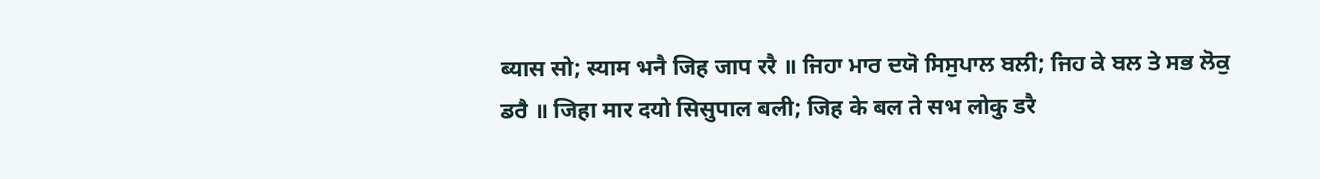ब्यास सो; स्याम भनै जिह जाप ररै ॥ ਜਿਹਾ ਮਾਰ ਦਯੋ ਸਿਸੁਪਾਲ ਬਲੀ; ਜਿਹ ਕੇ ਬਲ ਤੇ ਸਭ ਲੋਕੁ ਡਰੈ ॥ जिहा मार दयो सिसुपाल बली; जिह के बल ते सभ लोकु डरै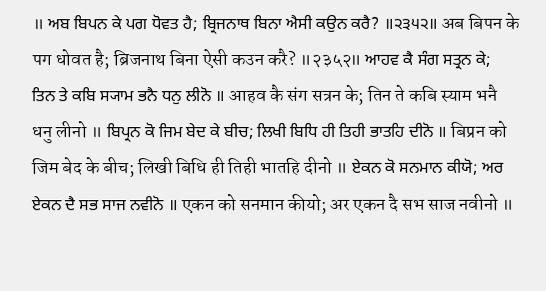॥ ਅਬ ਬਿਪਨ ਕੇ ਪਗ ਧੋਵਤ ਹੈ; ਬ੍ਰਿਜਨਾਥ ਬਿਨਾ ਐਸੀ ਕਉਨ ਕਰੈ? ॥੨੩੫੨॥ अब बिपन के पग धोवत है; ब्रिजनाथ बिना ऐसी कउन करै? ॥२३५२॥ ਆਹਵ ਕੈ ਸੰਗ ਸਤ੍ਰਨ ਕੇ; ਤਿਨ ਤੇ ਕਬਿ ਸ੍ਯਾਮ ਭਨੈ ਧਨੁ ਲੀਨੋ ॥ आहव कै संग सत्रन के; तिन ते कबि स्याम भनै धनु लीनो ॥ ਬਿਪ੍ਰਨ ਕੋ ਜਿਮ ਬੇਦ ਕੇ ਬੀਚ; ਲਿਖੀ ਬਿਧਿ ਹੀ ਤਿਹੀ ਭਾਤਹਿ ਦੀਨੋ ॥ बिप्रन को जिम बेद के बीच; लिखी बिधि ही तिही भातहि दीनो ॥ ਏਕਨ ਕੋ ਸਨਮਾਨ ਕੀਯੋ; ਅਰ ਏਕਨ ਦੈ ਸਭ ਸਾਜ ਨਵੀਨੋ ॥ एकन को सनमान कीयो; अर एकन दै सभ साज नवीनो ॥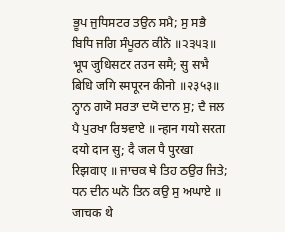ਭੂਪ ਜੁਧਿਸਟਰ ਤਉਨ ਸਮੈ; ਸੁ ਸਭੈ ਬਿਧਿ ਜਗਿ ਸੰਪੂਰਨ ਕੀਨੋ ॥੨੩੫੩॥ भूप जुधिसटर तउन समै; सु सभै बिधि जगि स्मपूरन कीनो ॥२३५३॥ ਨ੍ਹਾਨ ਗਯੋ ਸਰਤਾ ਦਯੋ ਦਾਨ ਸੁ; ਦੈ ਜਲ ਪੈ ਪੁਰਖਾ ਰਿਝਵਾਏ ॥ न्हान गयो सरता दयो दान सु; दै जल पै पुरखा रिझवाए ॥ ਜਾਚਕ ਥੇ ਤਿਹ ਠਉਰ ਜਿਤੇ; ਧਨ ਦੀਨ ਘਨੋ ਤਿਨ ਕਉ ਸੁ ਅਘਾਏ ॥ जाचक थे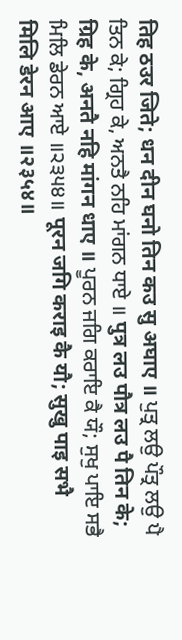तिह ठउर जिते; धन दीन घनो तिन कउ सु अघाए ॥ ਪੁਤ੍ਰ ਲਉ ਪੌਤ੍ਰ ਲਉ ਪੈ ਤਿਨ ਕੇ; ਗ੍ਰਿਹ ਕੇ, ਅਨਤੈ ਨਹਿ ਮਾਂਗਨ ਧਾਏ ॥ पुत्र लउ पौत्र लउ पै तिन के; ग्रिह के, अनतै नहि मांगन धाए ॥ ਪੂਰਨ ਜਗਿ ਕਰਾਇ ਕੈ ਯੌ; ਸੁਖੁ ਪਾਇ ਸਭੈ ਮਿਲਿ ਡੇਰਨ ਆਏ ॥੨੩੫੪॥ पूरन जगि कराइ कै यौ; सुखु पाइ सभै मिलि डेरन आए ॥२३५४॥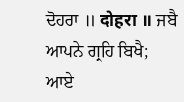ਦੋਹਰਾ ॥ दोहरा ॥ ਜਬੈ ਆਪਨੇ ਗ੍ਰਹਿ ਬਿਖੈ; ਆਏ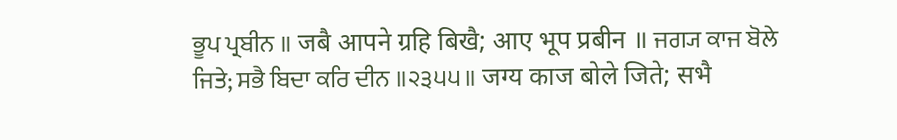ਭੂਪ ਪ੍ਰਬੀਨ ॥ जबै आपने ग्रहि बिखै; आए भूप प्रबीन ॥ ਜਗ੍ਯ ਕਾਜ ਬੋਲੇ ਜਿਤੇ; ਸਭੈ ਬਿਦਾ ਕਰਿ ਦੀਨ ॥੨੩੫੫॥ जग्य काज बोले जिते; सभै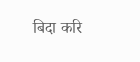बिदा करि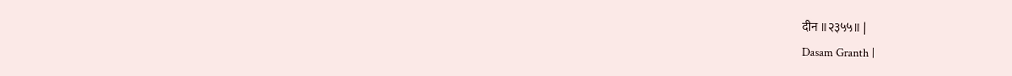दीन ॥२३५५॥ |
Dasam Granth |